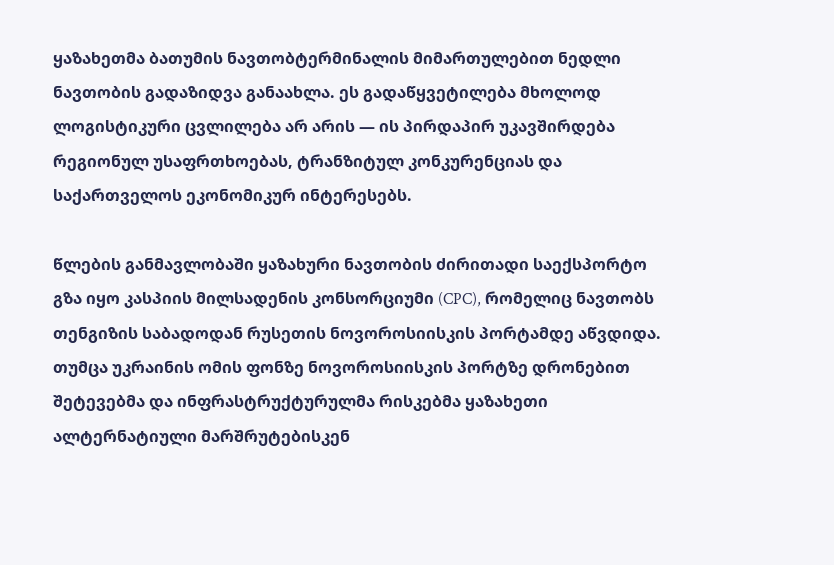ყაზახეთმა ბათუმის ნავთობტერმინალის მიმართულებით ნედლი ნავთობის გადაზიდვა განაახლა. ეს გადაწყვეტილება მხოლოდ ლოგისტიკური ცვლილება არ არის — ის პირდაპირ უკავშირდება რეგიონულ უსაფრთხოებას, ტრანზიტულ კონკურენციას და საქართველოს ეკონომიკურ ინტერესებს.

წლების განმავლობაში ყაზახური ნავთობის ძირითადი საექსპორტო გზა იყო კასპიის მილსადენის კონსორციუმი (CPC), რომელიც ნავთობს თენგიზის საბადოდან რუსეთის ნოვოროსიისკის პორტამდე აწვდიდა. თუმცა უკრაინის ომის ფონზე ნოვოროსიისკის პორტზე დრონებით შეტევებმა და ინფრასტრუქტურულმა რისკებმა ყაზახეთი ალტერნატიული მარშრუტებისკენ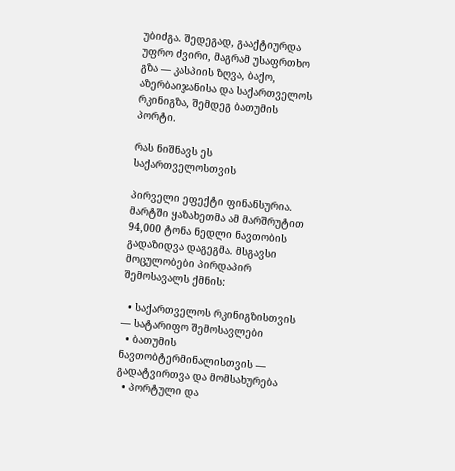უბიძგა. შედეგად, გააქტიურდა უფრო ძვირი, მაგრამ უსაფრთხო გზა — კასპიის ზღვა, ბაქო, აზერბაიჯანისა და საქართველოს რკინიგზა, შემდეგ ბათუმის პორტი.

რას ნიშნავს ეს საქართველოსთვის

პირველი ეფექტი ფინანსურია. მარტში ყაზახეთმა ამ მარშრუტით 94,000 ტონა ნედლი ნავთობის გადაზიდვა დაგეგმა. მსგავსი მოცულობები პირდაპირ შემოსავალს ქმნის:

  • საქართველოს რკინიგზისთვის — სატარიფო შემოსავლები
  • ბათუმის ნავთობტერმინალისთვის — გადატვირთვა და მომსახურება
  • პორტული და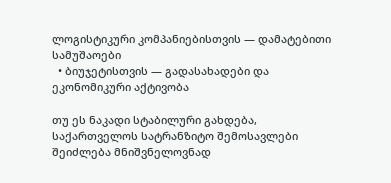ლოგისტიკური კომპანიებისთვის — დამატებითი სამუშაოები
  • ბიუჯეტისთვის — გადასახადები და ეკონომიკური აქტივობა

თუ ეს ნაკადი სტაბილური გახდება, საქართველოს სატრანზიტო შემოსავლები შეიძლება მნიშვნელოვნად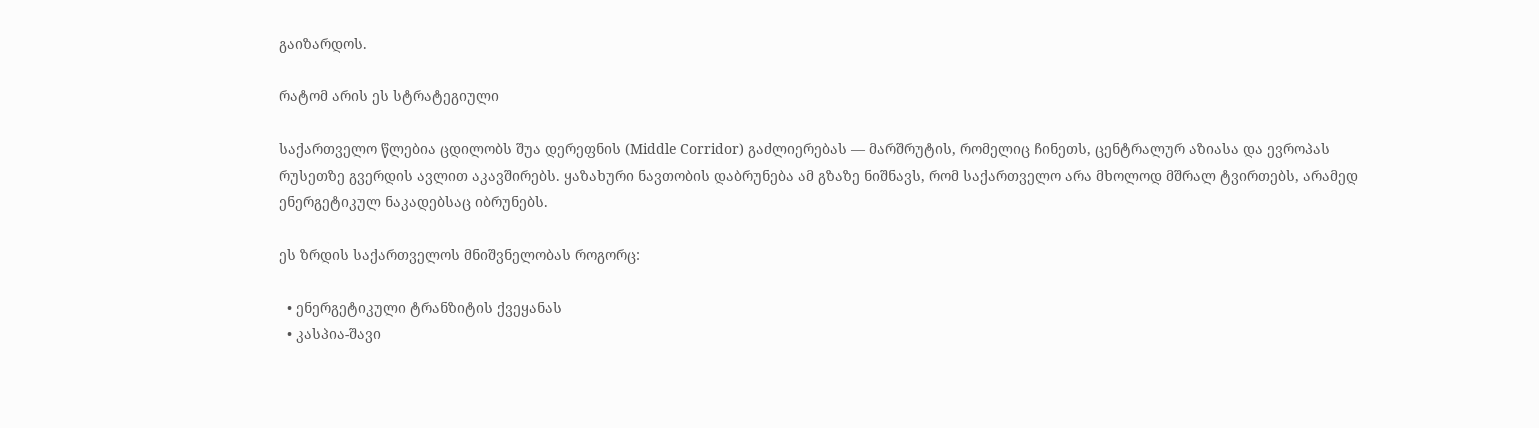გაიზარდოს.

რატომ არის ეს სტრატეგიული

საქართველო წლებია ცდილობს შუა დერეფნის (Middle Corridor) გაძლიერებას — მარშრუტის, რომელიც ჩინეთს, ცენტრალურ აზიასა და ევროპას რუსეთზე გვერდის ავლით აკავშირებს. ყაზახური ნავთობის დაბრუნება ამ გზაზე ნიშნავს, რომ საქართველო არა მხოლოდ მშრალ ტვირთებს, არამედ ენერგეტიკულ ნაკადებსაც იბრუნებს.

ეს ზრდის საქართველოს მნიშვნელობას როგორც:

  • ენერგეტიკული ტრანზიტის ქვეყანას
  • კასპია-შავი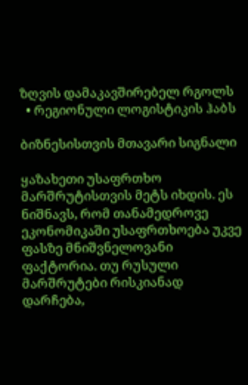ზღვის დამაკავშირებელ რგოლს
  • რეგიონული ლოგისტიკის ჰაბს

ბიზნესისთვის მთავარი სიგნალი

ყაზახეთი უსაფრთხო მარშრუტისთვის მეტს იხდის. ეს ნიშნავს, რომ თანამედროვე ეკონომიკაში უსაფრთხოება უკვე ფასზე მნიშვნელოვანი ფაქტორია. თუ რუსული მარშრუტები რისკიანად დარჩება,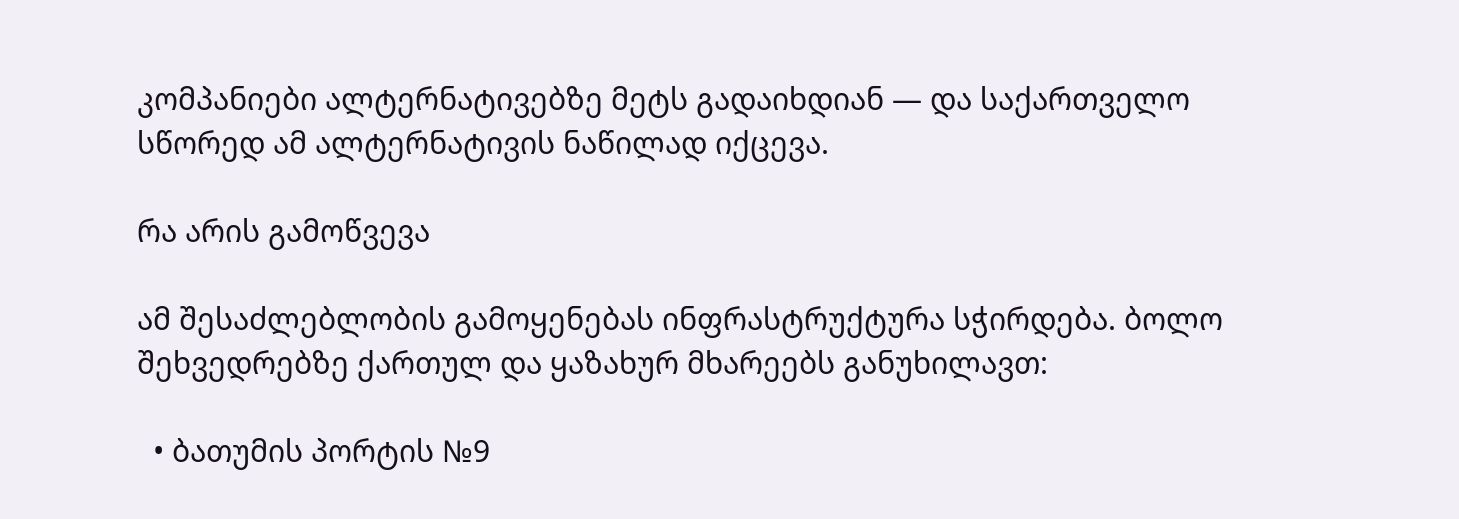კომპანიები ალტერნატივებზე მეტს გადაიხდიან — და საქართველო სწორედ ამ ალტერნატივის ნაწილად იქცევა.

რა არის გამოწვევა

ამ შესაძლებლობის გამოყენებას ინფრასტრუქტურა სჭირდება. ბოლო შეხვედრებზე ქართულ და ყაზახურ მხარეებს განუხილავთ:

  • ბათუმის პორტის №9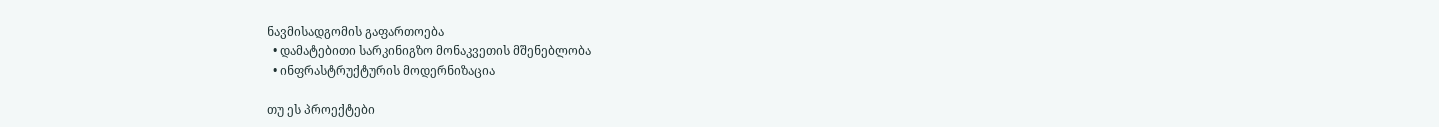ნავმისადგომის გაფართოება
  • დამატებითი სარკინიგზო მონაკვეთის მშენებლობა
  • ინფრასტრუქტურის მოდერნიზაცია

თუ ეს პროექტები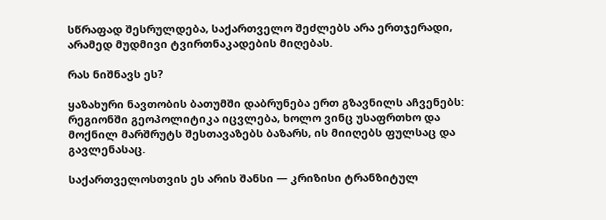სწრაფად შესრულდება, საქართველო შეძლებს არა ერთჯერადი, არამედ მუდმივი ტვირთნაკადების მიღებას.

რას ნიშნავს ეს?

ყაზახური ნავთობის ბათუმში დაბრუნება ერთ გზავნილს აჩვენებს: რეგიონში გეოპოლიტიკა იცვლება, ხოლო ვინც უსაფრთხო და მოქნილ მარშრუტს შესთავაზებს ბაზარს, ის მიიღებს ფულსაც და გავლენასაც.

საქართველოსთვის ეს არის შანსი — კრიზისი ტრანზიტულ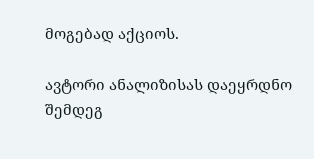მოგებად აქციოს.

ავტორი ანალიზისას დაეყრდნო შემდეგ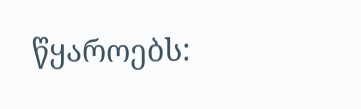წყაროებს: